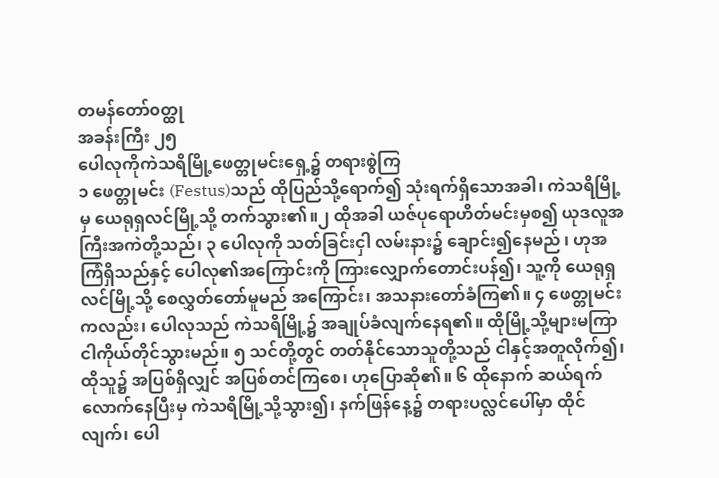တမန်တော်၀တ္ထု
အခန်းကြီး ၂၅
ပေါလုကိုကဲသရိမြို့ဖေတ္တုမင်းရှေ့၌ တရားစွဲကြ
၁ ဖေတ္တုမင်း (Festus)သည် ထိုပြည်သို့ရောက်၍ သုံးရက်ရှိသောအခါ၊ ကဲသရိမြို့မှ ယေရုရှလင်မြို့သို့ တက်သွား၏။၂ ထိုအခါ ယဇ်ပုရောဟိတ်မင်းမှစ၍ ယုဒလူအကြီးအကဲတို့သည်၊ ၃ ပေါလုကို သတ်ခြင်းငှါ လမ်းနား၌ ချောင်း၍နေမည် ၊ ဟုအ ကြံရှိသည်နှင့် ပေါလု၏အကြောင်းကို ကြားလျှောက်တောင်းပန်၍၊ သူ့ကို ယေရုရှလင်မြို့သို့ စေလွှတ်တော်မူမည် အကြောင်း၊ အသနားတော်ခံကြ၏။ ၄ ဖေတ္တုမင်းကလည်း၊ ပေါလုသည် ကဲသရိမြို့၌ အချုပ်ခံလျက်နေရ၏။ ထိုမြို့သို့များမကြာ ငါကိုယ်တိုင်သွားမည်။ ၅ သင်တို့တွင် တတ်နိုင်သောသူတို့သည် ငါနှင့်အတူလိုက်၍၊ ထိုသူ၌ အပြစ်ရှိလျှင် အပြစ်တင်ကြစေ၊ ဟုပြောဆို၏။ ၆ ထိုနောက် ဆယ်ရက်လောက်နေပြီးမှ ကဲသရိမြို့သို့သွား၍၊ နက်ဖြန်နေ့၌ တရားပလ္လင်ပေါ်မှာ ထိုင်လျက်၊ ပေါ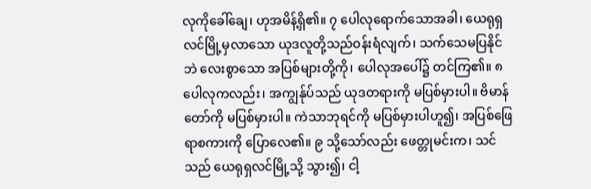လုကိုခေါ်ချေ၊ ဟုအမိန့်ရှိ၏။ ၇ ပေါလုရောက်သောအခါ၊ ယေရုရှလင်မြို့မှလာသော ယုဒလူတို့သည်ဝန်းရံလျက်၊ သက်သေမပြနိုင်ဘဲ လေးစွာသော အပြစ်များတို့ကို၊ ပေါလုအပေါ်၌ တင်ကြ၏။ ၈ ပေါလုကလည်း၊ အကျွန်ုပ်သည် ယုဒတရားကို မပြစ်မှားပါ။ ဗိမာန်တော်ကို မပြစ်မှားပါ။ ကဲသာဘုရင်ကို မပြစ်မှားပါဟူ၍၊ အပြစ်ဖြေရာစကားကို ပြောလေ၏။ ၉ သို့သော်လည်း ဖေတ္တုမင်းက၊ သင်သည် ယေရုရှလင်မြို့သို့ သွား၍၊ ငါ့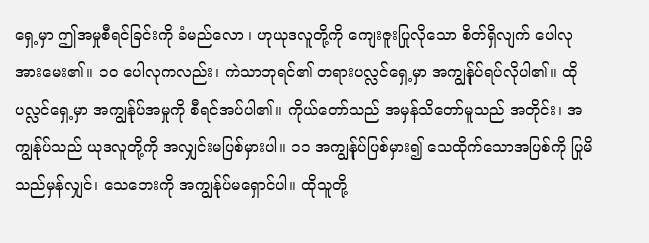ရှေ့မှာ ဤအမှုစီရင်ခြင်းကို ခံမည်လော ၊ ဟုယုဒလူတို့ကို ကျေးဇူးပြုလိုသော စိတ်ရှိလျက် ပေါလုအားမေး၏။ ၁၀ ပေါလုကလည်း၊ ကဲသာဘုရင်၏ တရားပလ္လင်ရှေ့မှာ အကျွန်ုပ်ရပ်လိုပါ၏။ ထိုပလ္လင်ရှေ့မှာ အကျွန်ုပ်အမှုကို စီရင်အပ်ပါ၏။ ကိုယ်တော်သည် အမှန်သိတော်မူသည် အတိုင်း၊ အကျွန်ုပ်သည် ယုဒလူတို့ကို အလျှင်းမပြစ်မှားပါ။ ၁၁ အကျွန်ုပ်ပြစ်မှား၍ သေထိုက်သောအပြစ်ကို ပြုမိသည်မှန်လျှင်၊ သေဘေးကို အကျွန်ုပ်မရှောင်ပါ။ ထိုသူတို့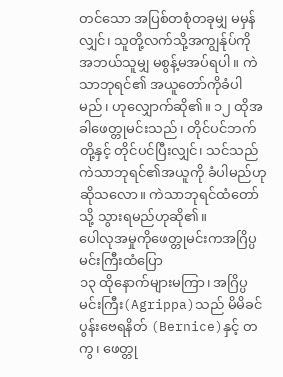တင်သော အပြစ်တစုံတခုမျှ မမှန်လျှင်၊ သူတို့လက်သို့အကျွန်ုပ်ကို အဘယ်သူမျှ မစွန့်မအပ်ရပါ။ ကဲသာဘုရင်၏ အယူတော်ကိုခံပါမည်၊ ဟုလျှောက်ဆို၏။ ၁၂ ထိုအခါဖေတ္တုမင်းသည်၊ တိုင်ပင်ဘက်တို့နှင့် တိုင်ပင်ပြီးလျှင်၊ သင်သည် ကဲသာဘုရင်၏အယူကို ခံပါမည်ဟုဆိုသလော။ ကဲသာဘုရင်ထံတော်သို့ သွားရမည်ဟုဆို၏။
ပေါလုအမှုကိုဖေတ္တုမင်းကအဂြိပ္ပမင်းကြီးထံပြော
၁၃ ထိုနောက်များမကြာ၊ အဂြိပ္ပမင်းကြီး(Agrippa)သည် မိမိခင်ပွန်းဗေရနိတ် (Bernice)နှင့် တကွ၊ ဖေတ္တု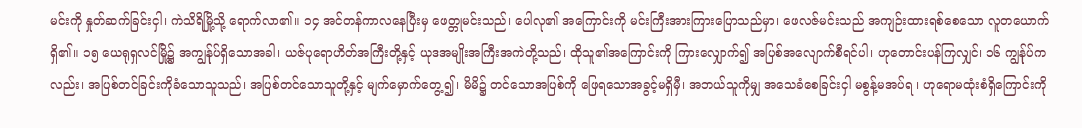မင်းကို နှုတ်ဆက်ခြင်းငှါ၊ ကဲသိရိမြို့သို့ ရောက်လာ၏။ ၁၄ အင်တန်ကာလနေပြီးမှ ဖေတ္တုမင်းသည်၊ ပေါလု၏ အကြောင်းကို မင်းကြီးအားကြားပြောသည်မှာ၊ ဖေလဇ်မင်းသည် အကျဉ်းထားရစ်စေသော လူတယောက်ရှိ၏။ ၁၅ ယေရုရှလင်မြို့၌ အကျွန်ုပ်ရှိသောအခါ၊ ယဇ်ပုရောဟိတ်အကြီးတို့နှင့် ယုဒအမျိုးအကြီးအကဲတို့သည်၊ ထိုသူ၏အကြောင်းကို ကြားလျှောက်၍ အပြစ်အလျောက်စီရင်ပါ၊ ဟုတောင်းပန်ကြလျှင်၊ ၁၆ ကျွန်ုပ်ကလည်း၊ အပြစ်တင်ခြင်းကိုခံသောသူသည်၊ အပြစ်တင်သောသူတို့နှင့် မျက်မှောက်တွေ့၍၊ မိမိ၌ တင်သောအပြစ်ကို ဖြေရသောအခွင့်မရှိမှီ၊ အဘယ်သူကိုမျှ အသေခံစေခြင်းငှါ မစွန့်မအပ်ရ ၊ ဟုရောမထုံးစံရှိကြောင်းကို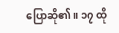ပြောဆို၏။ ၁၇ ထို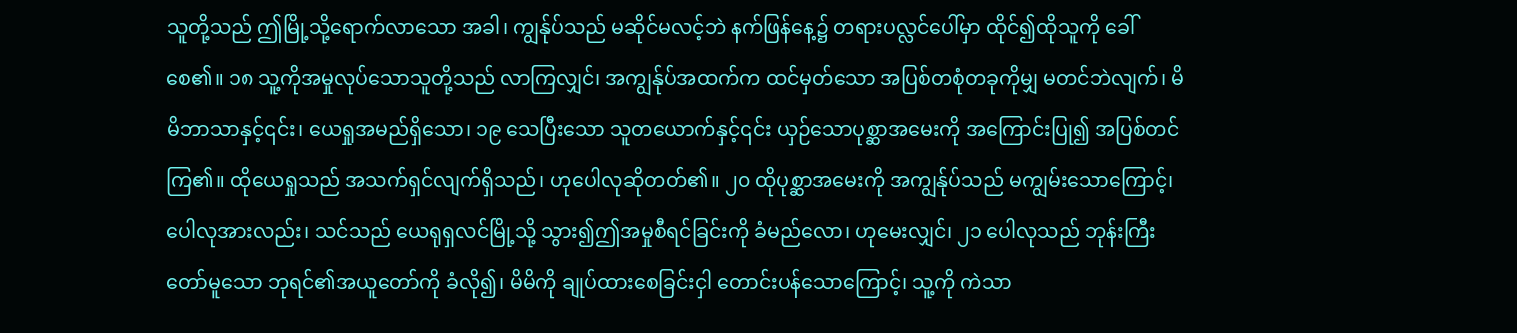သူတို့သည် ဤမြို့သို့ရောက်လာသော အခါ၊ ကျွန်ုပ်သည် မဆိုင်မလင့်ဘဲ နက်ဖြန်နေ့၌ တရားပလ္လင်ပေါ်မှာ ထိုင်၍ထိုသူကို ခေါ်စေ၏။ ၁၈ သူ့ကိုအမှုလုပ်သောသူတို့သည် လာကြလျှင်၊ အကျွန်ုပ်အထက်က ထင်မှတ်သော အပြစ်တစုံတခုကိုမျှ မတင်ဘဲလျက်၊ မိမိဘာသာနှင့်၎င်း၊ ယေရှုအမည်ရှိသော၊ ၁၉ သေပြီးသော သူတယောက်နှင့်၎င်း ယှဉ်သောပုစ္ဆာအမေးကို အကြောင်းပြု၍ အပြစ်တင်ကြ၏။ ထိုယေရှုသည် အသက်ရှင်လျက်ရှိသည်၊ ဟုပေါလုဆိုတတ်၏။ ၂၀ ထိုပုစ္ဆာအမေးကို အကျွန်ုပ်သည် မကျွမ်းသောကြောင့်၊ ပေါလုအားလည်း၊ သင်သည် ယေရုရှလင်မြို့သို့ သွား၍ဤအမှုစီရင်ခြင်းကို ခံမည်လော၊ ဟုမေးလျှင်၊ ၂၁ ပေါလုသည် ဘုန်းကြီးတော်မူသော ဘုရင်၏အယူတော်ကို ခံလို၍၊ မိမိကို ချုပ်ထားစေခြင်းငှါ တောင်းပန်သောကြောင့်၊ သူ့ကို ကဲသာ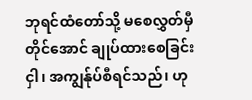ဘုရင်ထံတော်သို့ မစေလွှတ်မှီတိုင်အောင် ချုပ်ထားစေခြင်းငှါ၊ အကျွန်ုပ်စီရင်သည်၊ ဟု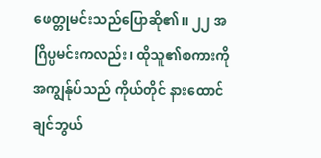ဖေတ္တုမင်းသည်ပြောဆို၏။ ၂၂ အဂြိပ္ပမင်းကလည်း၊ ထိုသူ၏စကားကိုအကျွန်ုပ်သည် ကိုယ်တိုင် နားထောင်ချင်ဘွယ်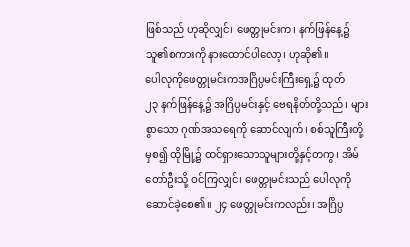ဖြစ်သည် ဟုဆိုလျှင်၊ ဖေတ္တုမင်းက၊ နက်ဖြန်နေ့၌ သူ၏စကားကို နားထောင်ပါလော့၊ ဟုဆို၏။
ပေါလုကိုဖေတ္တုမင်းကအဂြိပ္ပမင်းကြီးရှေ့၌ ထုတ်
၂၃ နက်ဖြန်နေ့၌ အဂြိပ္ပမင်းနှင့် ဗေရနိတ်တို့သည်၊ များစွာသော ဂုဏ်အသရေကို ဆောင်လျက်၊ စစ်သူကြီးတို့မှစ၍ ထိုမြို့၌ ထင်ရှားသောသူများတို့နှင့်တကွ၊ အိမ်တော်ဦးသို့ ဝင်ကြလျှင်၊ ဖေတ္တုမင်းသည် ပေါလုကိုဆောင်ခဲ့စေ၏။ ၂၄ ဖေတ္တုမင်းကလည်း၊ အဂြိပ္ပ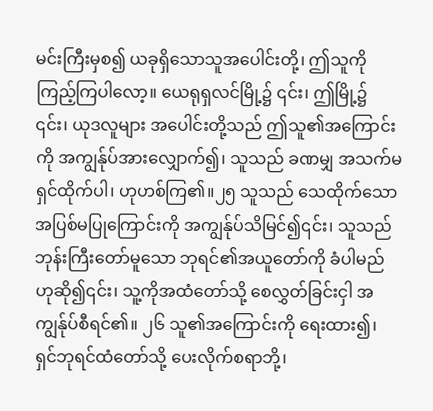မင်းကြီးမှစ၍ ယခုရှိသောသူအပေါင်းတို့၊ ဤသူကို ကြည့်ကြပါလော့။ ယေရုရှလင်မြို့၌ ၎င်း၊ ဤမြို့၌ ၎င်း၊ ယုဒလူများ အပေါင်းတို့သည် ဤသူ၏အကြောင်းကို အကျွန်ုပ်အားလျှောက်၍၊ သူသည် ခဏမျှ အသက်မရှင်ထိုက်ပါ၊ ဟုဟစ်ကြ၏။၂၅ သူသည် သေထိုက်သော အပြစ်မပြုကြောင်းကို အကျွန်ုပ်သိမြင်၍၎င်း၊ သူသည် ဘုန်းကြီးတော်မူသော ဘုရင်၏အယူတော်ကို ခံပါမည်ဟုဆို၍၎င်း၊ သူ့ကိုအထံတော်သို့ စေလွှတ်ခြင်းငှါ အကျွန်ုပ်စီရင်၏။ ၂၆ သူ၏အကြောင်းကို ရေးထား၍၊ ရှင်ဘုရင်ထံတော်သို့ ပေးလိုက်စရာဘို့၊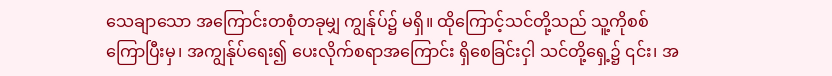သေချာသော အကြောင်းတစုံတခုမျှ ကျွန်ုပ်၌ မရှိ။ ထိုကြောင့်သင်တို့သည် သူ့ကိုစစ်ကြောပြီးမှ၊ အကျွန်ုပ်ရေး၍ ပေးလိုက်စရာအကြောင်း ရှိစေခြင်းငှါ သင်တို့ရှေ့၌ ၎င်း၊ အ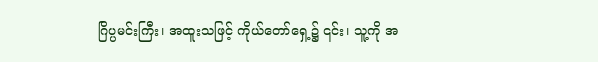ဂြိပ္ပမင်းကြီး၊ အထူးသဖြင့် ကိုယ်တော်ရှေ့၌ ၎င်း၊ သူ့ကို အ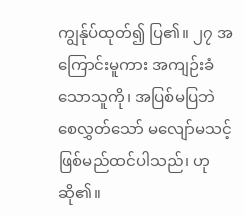ကျွန်ုပ်ထုတ်၍ ပြ၏။ ၂၇ အကြောင်းမူကား အကျဉ်းခံသောသူကို၊ အပြစ်မပြဘဲ စေလွှတ်သော် မလျော်မသင့် ဖြစ်မည်ထင်ပါသည်၊ ဟုဆို၏။